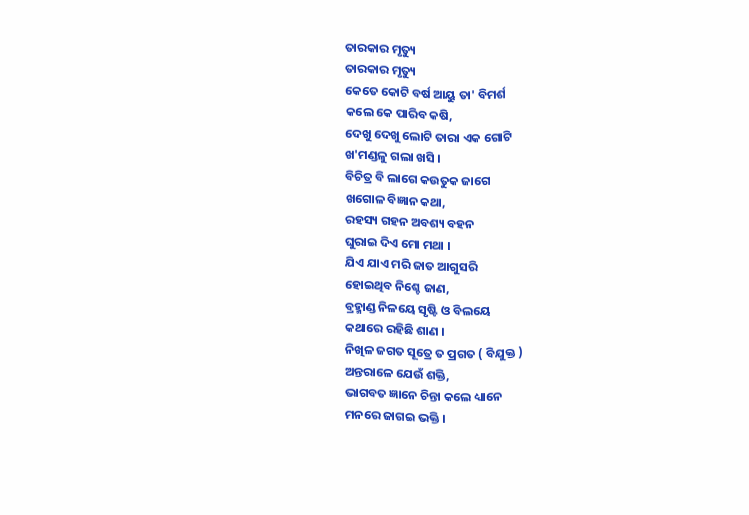ତାରକାର ମୃତ୍ୟୁ
ତାରକାର ମୃତ୍ୟୁ
କେତେ କୋଟି ବର୍ଷ ଆୟୁ ତା' ବିମର୍ଶ
କଲେ କେ ପାରିବ କଷି,
ଦେଖୁ ଦେଖୁ ଲୋଟି ତାରା ଏକ ଗୋଟି
ଖ'ମଣ୍ଡଳୁ ଗଲା ଖସି ।
ବିଚିତ୍ର ବି ଲାଗେ କଉତୁକ ଜାଗେ
ଖଗୋଳ ବିଜ୍ଞାନ କଥା,
ରହସ୍ୟ ଗହନ ଅବଶ୍ୟ ବହନ
ଘୁରାଇ ଦିଏ ମୋ ମଥା ।
ଯିଏ ଯାଏ ମରି ଜାତ ଆଗୁସରି
ହୋଇଥିବ ନିଶ୍ଚେ ଜାଣ,
ବ୍ରହ୍ମାଣ୍ଡ ନିଳୟେ ସୃଷ୍ଟି ଓ ବିଲୟେ
କଥାରେ ରହିଛି ଶାଣ ।
ନିଖିଳ ଜଗତ ସୂତ୍ରେ ତ ପ୍ରଗତ ( ବିଯୁକ୍ତ )
ଅନ୍ତରାଳେ ଯେଉଁ ଶକ୍ତି,
ଭାଗବତ ଜ୍ଞାନେ ଚିନ୍ତା କଲେ ଧ୍ୟାନେ
ମନରେ ଜାଗଇ ଭକ୍ତି ।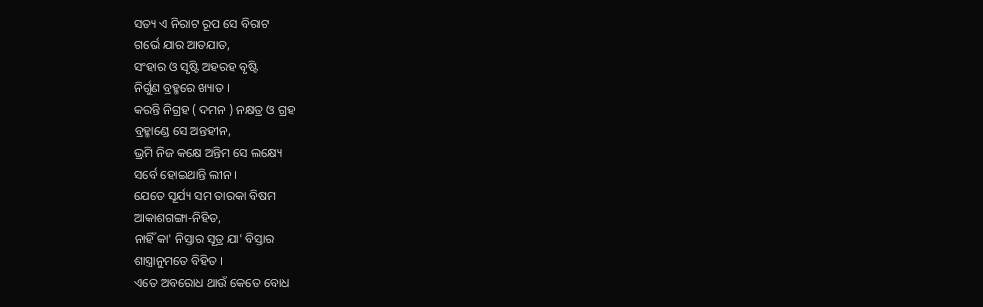ସତ୍ୟ ଏ ନିରାଟ ରୂପ ସେ ବିରାଟ
ଗର୍ଭେ ଯାର ଆତଯାତ,
ସଂହାର ଓ ସୃଷ୍ଟି ଅହରହ ବୃଷ୍ଟି
ନିର୍ଗୁଣ ବ୍ରହ୍ମରେ ଖ୍ୟାତ ।
କରନ୍ତି ନିଗ୍ରହ ( ଦମନ ) ନକ୍ଷତ୍ର ଓ ଗ୍ରହ
ବ୍ରହ୍ମାଣ୍ଡେ ସେ ଅନ୍ତହୀନ,
ଭ୍ରମି ନିଜ କକ୍ଷେ ଅନ୍ତିମ ସେ ଲକ୍ଷ୍ୟେ
ସର୍ବେ ହୋଇଥାନ୍ତି ଲୀନ ।
ଯେତେ ସୂର୍ଯ୍ୟ ସମ ତାରକା ବିଷମ
ଆକାଶଗଙ୍ଗା-ନିହିତ,
ନାହିଁ କା' ନିସ୍ତାର ସୂତ୍ର ଯା' ବିସ୍ତାର
ଶାସ୍ତ୍ରାନୁମତେ ବିହିତ ।
ଏତେ ଅବରୋଧ ଥାଉଁ କେତେ ବୋଧ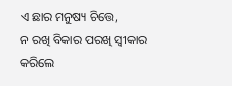ଏ ଛାର ମନୁଷ୍ୟ ଚିତ୍ତେ,
ନ ରଖି ବିକାର ପରଖି ସ୍ୱୀକାର
କରିଲେ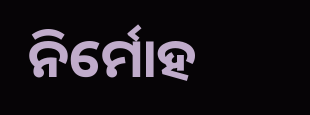ନିର୍ମୋହ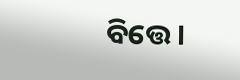ବିତ୍ତେ ।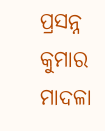ପ୍ରସନ୍ନ କୁମାର ମାଦଳା